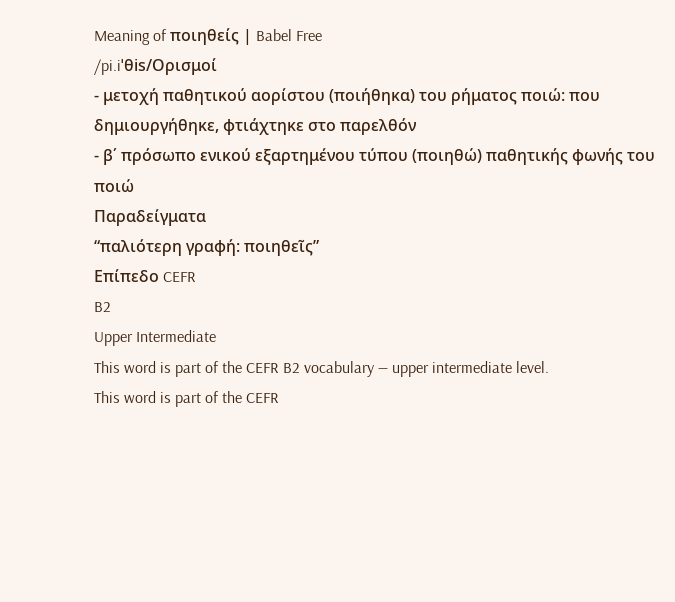Meaning of ποιηθείς | Babel Free
/pi.iˈθis/Ορισμοί
- μετοχή παθητικού αορίστου (ποιήθηκα) του ρήματος ποιώ: που δημιουργήθηκε, φτιάχτηκε στο παρελθόν
- β΄ πρόσωπο ενικού εξαρτημένου τύπου (ποιηθώ) παθητικής φωνής του ποιώ
Παραδείγματα
“παλιότερη γραφή: ποιηθεῖς”
Επίπεδο CEFR
B2
Upper Intermediate
This word is part of the CEFR B2 vocabulary — upper intermediate level.
This word is part of the CEFR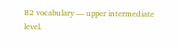B2 vocabulary — upper intermediate level.